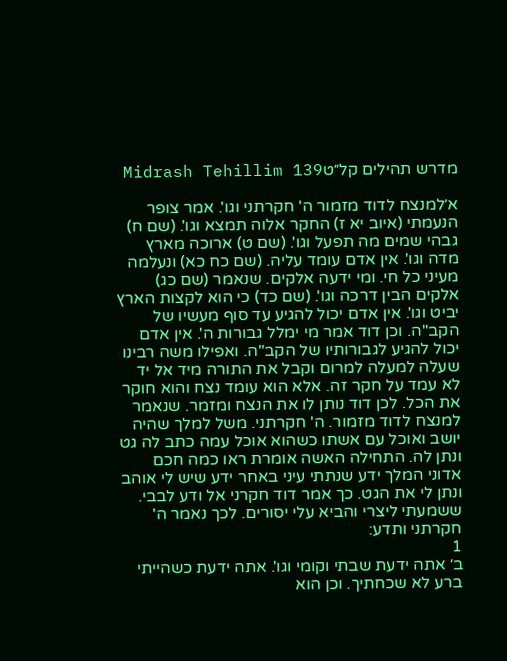מדרש תהילים קל״טMidrash Tehillim 139

א׳למנצח לדוד מזמור ה' חקרתני וגו'. אמר צופר הנעמתי (איוב יא ז) החקר אלוה תמצא וגו'. (שם ח) גבהי שמים מה תפעל וגו'. (שם ט) ארוכה מארץ מדה וגו'. אין אדם עומד עליה. (שם כח כא) ונעלמה מעיני כל חי. ומי ידעה אלקים. שנאמר (שם כג) אלקים הבין דרכה וגו'. (שם כד) כי הוא לקצות הארץ יביט וגו'. אין אדם יכול להגיע עד סוף מעשיו של הקב"ה. וכן דוד אמר מי ימלל גבורות ה'. אין אדם יכול להגיע לגבורותיו של הקב"ה. ואפילו משה רבינו שעלה למעלה למרום וקבל את התורה מיד אל יד לא עמד על חקר זה. אלא הוא עומד נצח והוא חוקר את הכל. לכן דוד נותן לו את הנצח ומזמר. שנאמר למנצח לדוד מזמור. ה' חקרתני. משל למלך שהיה יושב ואוכל עם אשתו כשהוא אוכל עמה כתב לה גט ונתן לה. התחילה האשה אומרת ראו כמה חכם אדוני המלך ידע שנתתי עיני באחר ידע שיש לי אוהב ונתן לי את הגט. כך אמר דוד חקרני אל ודע לבבי. ששמעתי ליצרי והביא עלי יסורים. לכך נאמר ה' חקרתני ותדע:
1
ב׳ אתה ידעת שבתי וקומי וגו'. אתה ידעת כשהייתי ברע לא שכחתיך. וכן הוא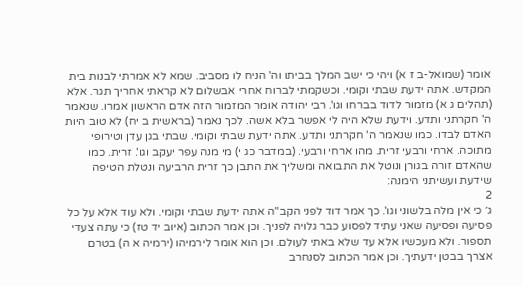אומר (שמואל-ב ז א) ויהי כי ישב המלך בביתו וה' הניח לו מסביב. שמא לא אמרתי לבנות בית המקדש. אתה ידעת שבתי וקומי. וכשקמתי לברוח אחרי אבשלום לא קראתי אחריך תגר. אלא (תהלים ג א) מזמור לדוד בברחו וגו'. רבי יהודה אומר המזמור הזה אדם הראשון אמרו. שנאמר ה' חקרתני ותדע. וידעת שלא היה לי אפשר בלא אשה. לכך נאמר (בראשית ב יח) לא טוב היות האדם לבדו. כמו שנאמר ה' חקרתני ותדע. אתה ידעת שבתי וקומי. שבתי בגן עדן וטירופי מתוכה. ארחי ורבעי זרית. מהו ארחי ורבעי. (במדבר כג י) מי מנה עפר יעקב וגו'. זרית. כמו שהאדם זורה בגורן ונוטל את התבואה ומשליך את התבן כך זרית הרביעה ונטלת הטיפה שידעת ועשיתני הימנה:
2
ג׳ כי אין מלה בלשוני וגו'. כך אמר דוד לפני הקב"ה אתה ידעת שבתי וקומי. ולא עוד אלא על כל פסיעה ופסיעה שאני עתיד לפסוע כבר גלויה לפניך. וכן אמר הכתוב (איוב יד טז) כי עתה צעדי תספור. ולא מעכשיו אלא עד שלא באתי לעולם. וכן הוא אומר לירמיהו (ירמיה א ה) בטרם אצרך בבטן ידעתיך. וכן אמר הכתוב לסנחרב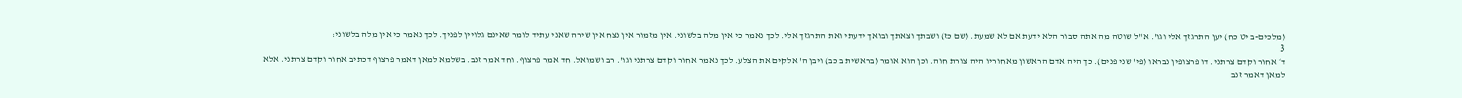(מלכים-ב יט כח) יען התרגזך אלי וגו'. א"ל שוטה מה אתה סבור הלא ידעת אם לא שמעת. (שם כז) ושבתך וצאתך ובואך ידעתי ואת התרגזך אלי. לכך נאמר כי אין מלה בלשוני. אין מזמור אין נצח אין שירה שאני עתיד לומר שאינם גלויין לפניך. לכך נאמר כי אין מלה בלשוני:
3
ד׳ אחור וקדם צרתני. דו פרצופין נבראו (פי' שני פנים). כך היה אדם הראשון מאחוריו היה צורת חוה. וכן הוא אומר (בראשית ב כב) ויבן ה' אלקים את הצלע. לכך נאמר אחור וקדם צרתני וגו'. רב ושמואל. חד אמר פרצוף. וחד אמר זנב. בשלמא למאן דאמר פרצוף דכתיב אחור וקדם צרתני. אלא למאן דאמר זנב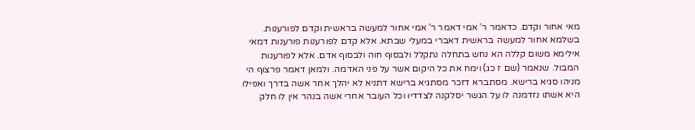מאי אחור וקדם. כדאמר ר' אמי דאמר ר' אמי אחור למעשה בראשית וקדם לפורענות. בשלמא אחור למעשה בראשית דאברי במעלי שבתא. אלא קדם לפורענות פורענות דמאי אילימא משום קללה הא נחש בתחלה נתקלל ולבסוף חוה ולבסוף אדם. אלא לפורענות המבול. שנאמר (שם ז כג) וימח את כל היקום אשר על פני האדמה. ולמאן דאמר פרצוף הי מניהו סגיא ברישא. מסתברא דזכר מסתגיא ברישא דתניא לא יהלך אחר אשה בדרך ואפילו היא אשתו נזדמנה לו על הגשר יסלקנה לצדדיו וכל העובר אחרי אשה בנהר אין לו חלק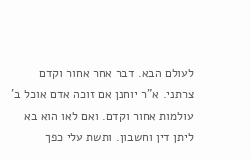לעולם הבא. דבר אחר אחור וקדם צרתני. א"ר יוחנן אם זוכה אדם אוכל ב' עולמות אחור וקדם. ואם לאו הוא בא ליתן דין וחשבון. ותשת עלי כפך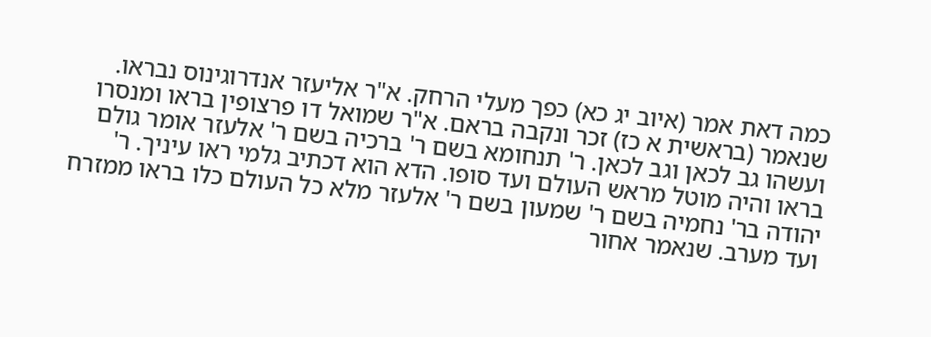כמה דאת אמר (איוב יג כא) כפך מעלי הרחק. א"ר אליעזר אנדרוגינוס נבראו. שנאמר (בראשית א כז) זכר ונקבה בראם. א"ר שמואל דו פרצופין בראו ומנסרו ועשהו גב לכאן וגב לכאן. ר' תנחומא בשם ר' ברכיה בשם ר' אלעזר אומר גולם בראו והיה מוטל מראש העולם ועד סופו. הדא הוא דכתיב גלמי ראו עיניך. ר' יהודה בר' נחמיה בשם ר' שמעון בשם ר' אלעזר מלא כל העולם כלו בראו ממזרח ועד מערב. שנאמר אחור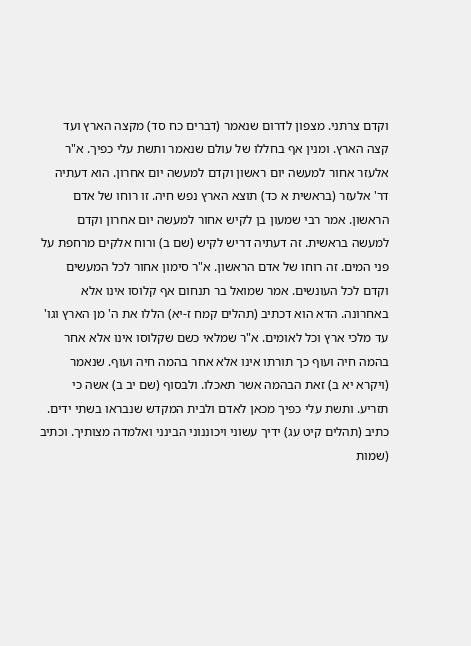וקדם צרתני. מצפון לדרום שנאמר (דברים כח סד) מקצה הארץ ועד קצה הארץ. ומנין אף בחללו של עולם שנאמר ותשת עלי כפיך. א"ר אלעזר אחור למעשה יום ראשון וקדם למעשה יום אחרון. הוא דעתיה דר' אלעזר (בראשית א כד) תוצא הארץ נפש חיה. זו רוחו של אדם הראשון. אמר רבי שמעון בן לקיש אחור למעשה יום אחרון וקדם למעשה בראשית. זה דעתיה דריש לקיש (שם ב) ורוח אלקים מרחפת על פני המים. זה רוחו של אדם הראשון. א"ר סימון אחור לכל המעשים וקדם לכל העונשים. אמר שמואל בר תנחום אף קלוסו אינו אלא באחרונה. הדא הוא דכתיב (תהלים קמח ז-יא) הללו את ה' מן הארץ וגו' עד מלכי ארץ וכל לאומים. א"ר שמלאי כשם שקלוסו אינו אלא אחר בהמה חיה ועוף כך תורתו אינו אלא אחר בהמה חיה ועוף. שנאמר (ויקרא יא ב) זאת הבהמה אשר תאכלו. ולבסוף (שם יב ב) אשה כי תזריע. ותשת עלי כפיך מכאן לאדם ולבית המקדש שנבראו בשתי ידים. כתיב (תהלים קיט עג) ידיך עשוני ויכוננוני הבינני ואלמדה מצותיך. וכתיב (שמות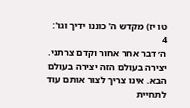טו יז) מקדש ה' כוננו ידיך וגו':
4
ה׳ דבר אחר אחור וקדם צרתני. יצירה בעולם הזה יצירה בעולם הבא. אינו צריך לצור אותם עוד לתחיית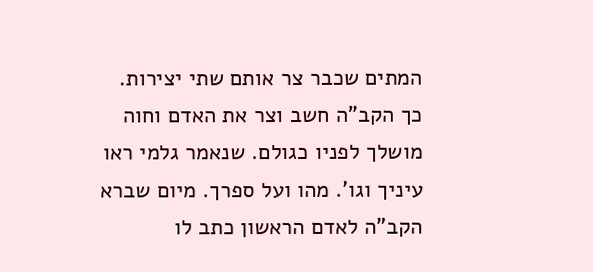המתים שכבר צר אותם שתי יצירות. כך הקב"ה חשב וצר את האדם וחוה מושלך לפניו כגולם. שנאמר גלמי ראו עיניך וגו'. מהו ועל ספרך. מיום שברא הקב"ה לאדם הראשון כתב לו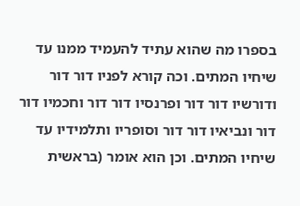בספרו מה שהוא עתיד להעמיד ממנו עד שיחיו המתים. וכה קורא לפניו דור דור ודורשיו דור דור ופרנסיו דור דור וחכמיו דור דור ונביאיו דור דור וסופריו ותלמידיו עד שיחיו המתים. וכן הוא אומר (בראשית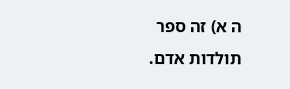ה א) זה ספר תולדות אדם.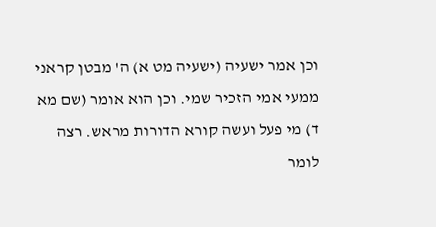וכן אמר ישעיה (ישעיה מט א) ה' מבטן קראני ממעי אמי הזכיר שמי. וכן הוא אומר (שם מא ד) מי פעל ועשה קורא הדורות מראש. רצה לומר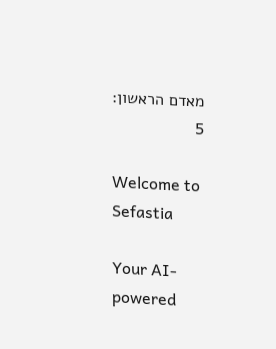מאדם הראשון:
5

Welcome to Sefastia

Your AI-powered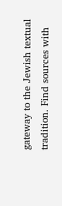gateway to the Jewish textual tradition. Find sources with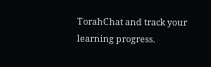TorahChat and track your learning progress.